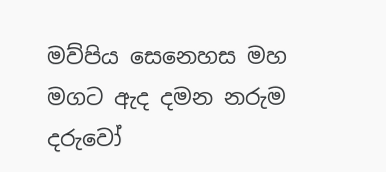මව්පිය සෙනෙහස මහ මගට ඇද දමන නරුම දරුවෝ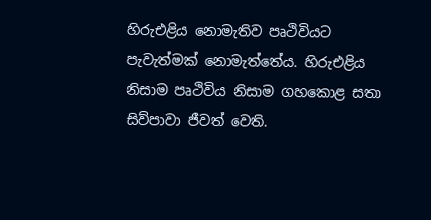හිරුඑළිය නොමැතිව පෘථිවියට පැවැත්මක් නොමැත්තේය. හිරුඑළිය නිසාම පෘථිවිය නිසාම ගහකොළ සතා සිව්පාවා ජීවත් වෙති.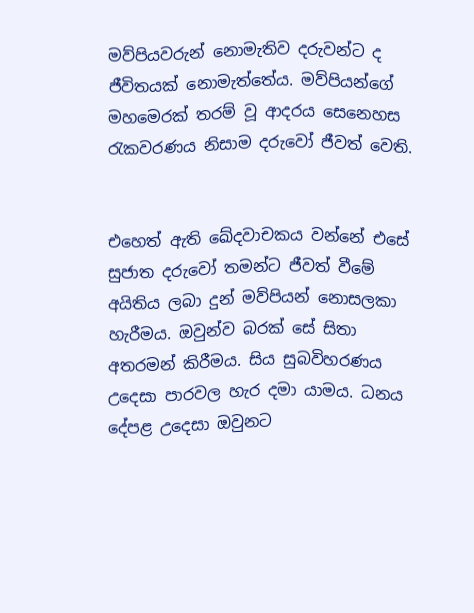මව්පියවරුන් නොමැතිව දරුවන්ට ද ජීවිතයක් නොමැත්තේය. මව්පියන්ගේ මහමෙරක් තරම් වූ ආදරය සෙනෙහස රැකවරණය නිසාම දරුවෝ ජීවත් වෙති.


එහෙත් ඇති ඛේදවාචකය වන්නේ එසේ සුජාත දරුවෝ තමන්ට ජීවත් වීමේ අයිතිය ලබා දුන් මව්පියන් නොසලකා හැරීමය. ඔවුන්ව බරක් සේ සිතා අතරමන් කිරීමය. සිය සුබවිහරණය උදෙසා පාරවල හැර දමා යාමය. ධනය දේපළ උදෙසා ඔවුනට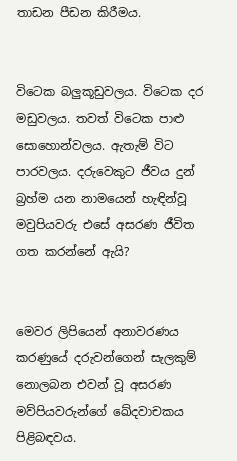තාඩන පීඩන කිරීමය.


විටෙක බලුකූඩුවලය. විටෙක දර මඩුවලය. තවත් විටෙක පාළු සොහොන්වලය. ඇතැම් විට පාරවලය. දරුවෙකුට ජීවය දුන් බ්‍රහ්ම යන නාමයෙන් හැඳින්වූ මවුපියවරු එසේ අසරණ ජීවිත ගත කරන්නේ ඇයි?


මෙවර ලිපියෙන් අනාවරණය කරණුයේ දරුවන්ගෙන් සැලකුම් නොලබන එවන් වූ අසරණ මව්පියවරුන්ගේ ඛේදවාචකය පිළිබඳවය.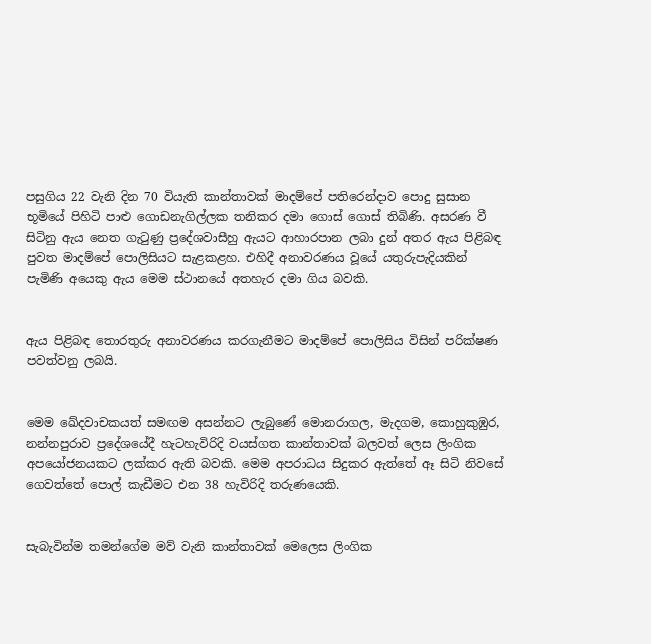පසුගිය 22 වැනි දින 70 වියැති කාන්තාවක් මාදම්පේ පතිරෙන්ද‌ාව පොදු සුසාන භූමියේ පිහිටි පාළු ගොඩනැගිල්ලක තනිකර දමා ගොස් ගොස් තිබිණි. අසරණ වී සිටිනු ඇය නෙත ගැටුණු ප්‍රදේශවාසීහු ඇයට ආහාරපාන ලබා දුන් අතර ඇය පිළිබඳ පුවත මාදම්පේ පොලිසියට සැළකළහ. එහිදී අනාවරණය වූයේ යතුරුපැදියකින් පැමිණි අයෙකු ඇය මෙම ස්ථානයේ අතහැර දමා ගිය බවකි.


ඇය පිළිබඳ තොරතුරු අනාවරණය කරගැනීමට මාදම්පේ පොලිසිය විසින් පරික්ෂණ පවත්වනු ලබයි.


මෙම ඛේදවාචකයත් සමඟම අසන්නට ලැබුණේ මොනරාගල, මැදගම, කොහුකුඹුර, නන්නපුරාව ප්‍රදේශයේදී හැටහැවිරිදි වයස්ගත කාන්තාවක් බලවත් ලෙස ලිංගික අපයෝජනයකට ලක්කර ඇති බවකි. මෙම අපරාධය සිදුකර ඇත්තේ ඈ සිටි නිවසේ ගෙවත්තේ පොල් කැඩීමට එන 38 හැවිරිදි තරුණයෙකි.


සැබැවින්ම තමන්ගේම මව් වැනි කාන්තාවක් මෙලෙස ලිංගික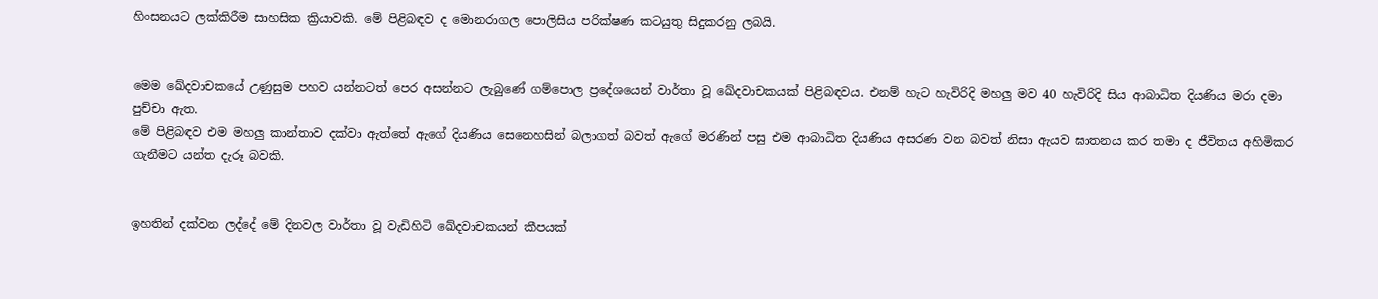හිංසනයට ලක්කිරීම සාහසික ක්‍රියාවකි. මේ පිළිබඳව ද මොනරාගල පොලිසිය පරික්ෂණ කටයුතු සිදුකරනු ලබයි.


මෙම ඛේදවාචකයේ උණුසුම පහව යන්නටත් පෙර අසන්නට ලැබුණේ ගම්පොල ප්‍රදේශයෙන් වාර්තා වූ ඛේදවාචකයක් පිළිබඳවය. එනම් හැට හැවිරිදි මහලු මව 40 හැවිරිදි සිය ආබාධිත දියණිය මරා දමා පුච්චා ඇත.
මේ පිළිබඳව එම මහලු කාන්තාව දක්වා ඇත්තේ ඇගේ දියණිය සෙනෙහසින් බලාගත් බවත් ඇගේ මරණින් පසු එම ආබාධිත දියණිය අසරණ වන බවත් නිසා ඇයව ඝාතනය කර තමා ද ජීවිතය අහිමිකර ගැනීමට යන්ත දැරූ බවකි.


ඉහතින් දක්වන ලද්දේ මේ දිනවල වාර්තා වූ වැඩිහිටි ඛේදවාචකයන් කීපයක්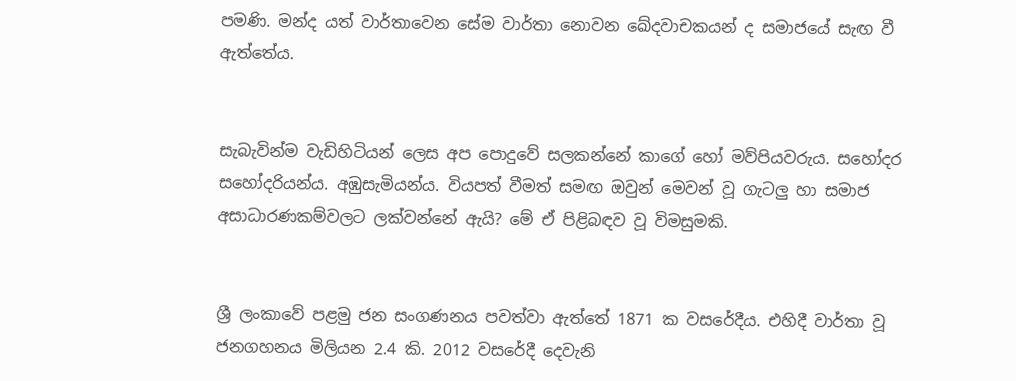පමණි. මන්ද යත් වාර්තාවෙන සේම වාර්තා නොවන ඛේදවාචකයන් ද සමාජයේ සැඟ වී ඇත්තේය.


සැබැවින්ම වැඩිහිටියන් ලෙස අප පොදුවේ සලකන්නේ කාගේ හෝ මව්පියවරුය. සහෝදර සහෝදරියන්ය. අඹුසැමියන්ය. වියපත් වීමත් සමඟ ඔවුන් මෙවන් වූ ගැටලු හා සමාජ අසාධාරණකම්වලට ලක්වන්නේ ඇයි? මේ ඒ පිළිබඳව වූ විමසුමකි.


ශ්‍රී ලංකාවේ පළමු ජන සංගණනය පවත්වා ඇත්තේ 1871 ක වසරේදීය. එහිදී වාර්තා වූ ජනගහනය මිලියන 2.4 කි. 2012 වසරේදී දෙවැනි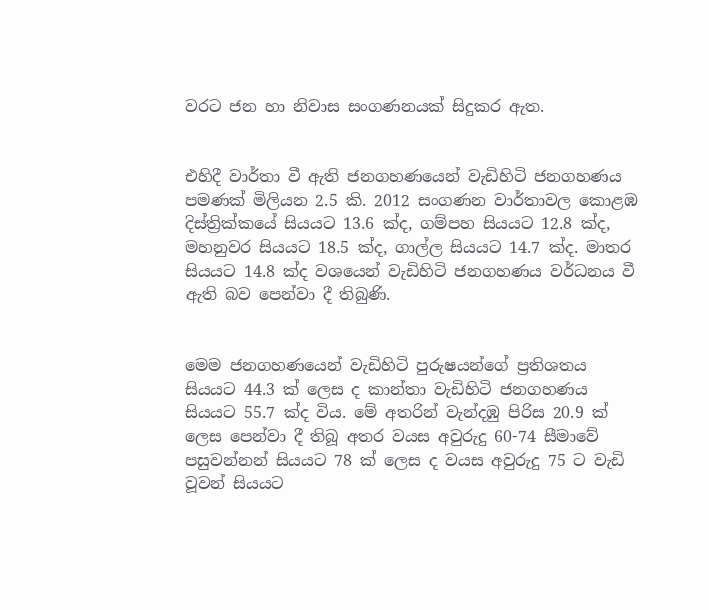වරට ජන හා නිවාස සංගණනයක් සිදුකර ඇත.


එහිදී වාර්තා වී ඇති ජනගහණයෙන් වැඩිහිටි ජනගහණය පමණක් මිලියන 2.5 කි. 2012 සංගණන වාර්තාවල කොළඹ දිස්ත්‍රික්කයේ සියයට 13.6 ක්ද, ගම්පහ සියයට 12.8 ක්ද, මහනුවර සියයට 18.5 ක්ද, ගාල්ල සියයට 14.7 ක්ද. මාතර සියයට 14.8 ක්ද වශයෙන් වැඩිහිටි ජනගහණය වර්ධනය වී ඇති බව පෙන්වා දී තිබුණි.


මෙම ජනගහණයෙන් වැඩිහිටි පුරුෂයන්ගේ ප්‍රතිශතය සියයට 44.3 ක් ලෙස ද කාන්තා වැඩිහිටි ජනගහණය සියයට 55.7 ක්ද විය. මේ අතරින් වැන්දඹු පිරිස 20.9 ක් ලෙස පෙන්වා දී තිබූ අතර වයස අවුරුදු 60-74 සීමාවේ පසුවන්නන් සියයට 78 ක් ලෙස ද වයස අවුරුදු 75 ට වැඩි වූවන් සියයට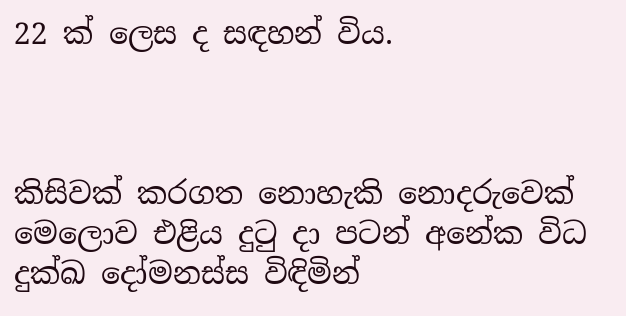22 ක් ලෙස ද සඳහන් විය.



කිසිවක් කරගත නොහැකි නොදරුවෙක් මෙලොව එළිය දුටු දා පටන් අනේක විධ දුක්ඛ දෝමනස්ස විඳිමින්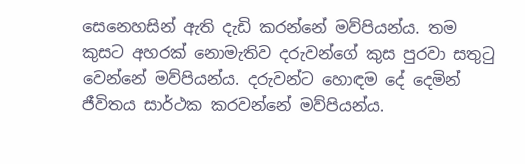සෙනෙහසින් ඇති දැඩි කරන්නේ මව්පියන්ය. තම කුසට අහරක් නොමැතිව දරුවන්ගේ කුස පුරවා සතුටු වෙන්නේ මව්පියන්ය. දරුවන්ට හොඳම දේ දෙමින් ජීවිතය සාර්ථක කරවන්නේ මව්පියන්ය.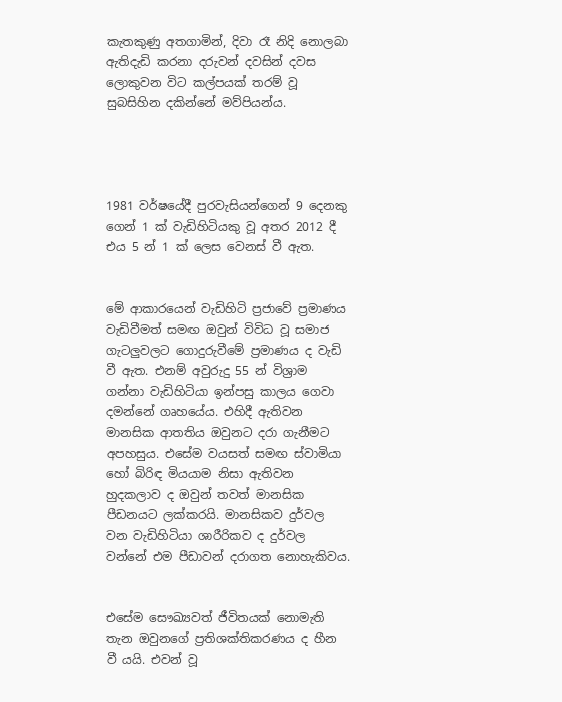කැතකුණු අතගාමින්, දිවා රෑ නිදි නොලබා ඇතිදැඩි කරනා දරුවන් දවසින් දවස ලොකුවන විට කල්පයක් තරම් වූ සුබසිහින දකින්නේ මව්පියන්ය.




1981 වර්ෂයේදී පුරවැසියන්ගෙන් 9 දෙනකු ගෙන් 1 ක් වැඩිහිටියකු වූ අතර 2012 දී එය 5 න් 1 ක් ලෙස වෙනස් වී ඇත.


මේ ආකාරයෙන් වැඩිහිටි ප්‍රජාවේ ප්‍රමාණය වැඩිවීමත් සමඟ ඔවුන් විවිධ වූ සමාජ ගැටලුවලට ගොදුරුවීමේ ප්‍රමාණය ද වැඩි වී ඇත. එනම් අවුරුදු 55 න් විශ්‍රාම ගන්නා වැඩිහිටියා ඉන්පසු කාලය ගෙවා දමන්නේ ගෘහයේය. එහිදී ඇතිවන මානසික ආතතිය ඔවුනට දරා ගැනීමට අපහසුය. එසේම වයසත් සමඟ ස්වාමියා හෝ බිරිඳ මියයාම නිසා ඇතිවන හුදකලාව ද ඔවුන් තවත් මානසික පීඩනයට ලක්කරයි. මානසිකව දුර්වල වන වැඩිහිටියා ශාරීරිකව ද දුර්වල වන්නේ එම පීඩාවන් දරාගත නොහැකිවය.


එසේම සෞඛ්‍යවත් ජීවිතයක් නොමැති තැන ඔවුනගේ ප්‍රතිශක්තිකරණය ද හීන වී යයි. එවන් වූ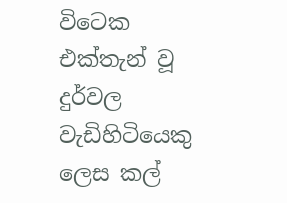විටෙක එක්තැන් වූ දුර්වල වැඩිහිටියෙකු ලෙස කල්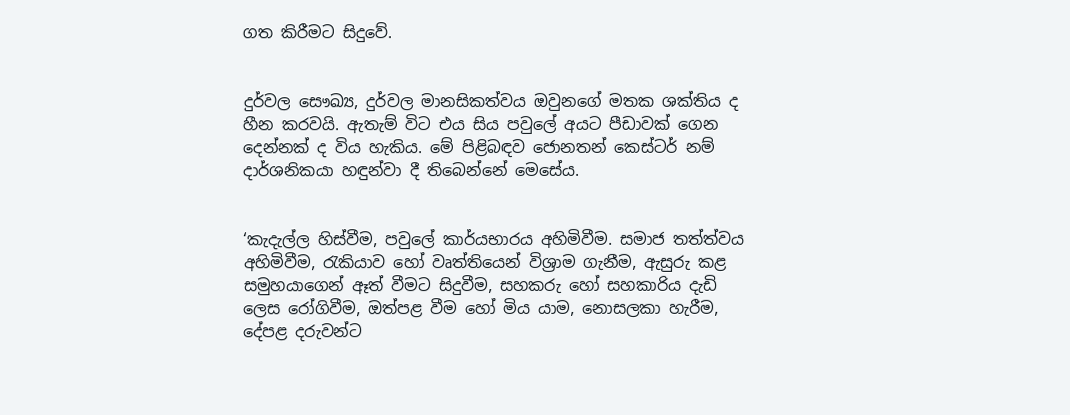ගත කිරීමට සිදුවේ.


දුර්වල සෞඛ්‍ය, දුර්වල මානසිකත්වය ඔවුනගේ මතක ශක්තිය ද හීන කරවයි. ඇතැම් විට එය සිය පවුලේ අයට පීඩාවක් ගෙන දෙන්නක් ද විය හැකිය. මේ පිළිබඳව ජොනතන් කෙස්ටර් නම් ද‌ාර්ශනිකයා හඳුන්වා දී තිබෙන්නේ මෙසේය.


‘කැදැල්ල හිස්වීම, පවුලේ කාර්යභාරය අහිමිවීම. සමාජ තත්ත්වය අහිමිවීම, රැකියාව හෝ වෘත්තියෙන් විශ්‍රාම ගැනීම, ඇසුරු කළ සමුහයාගෙන් ඈත් වීමට සිදුවීම, සහකරු හෝ සහකාරිය දැඩි ලෙස රෝගිවීම, ඔත්පළ වීම හෝ මිය යාම, නොසලකා හැරීම, දේපළ දරුවන්ට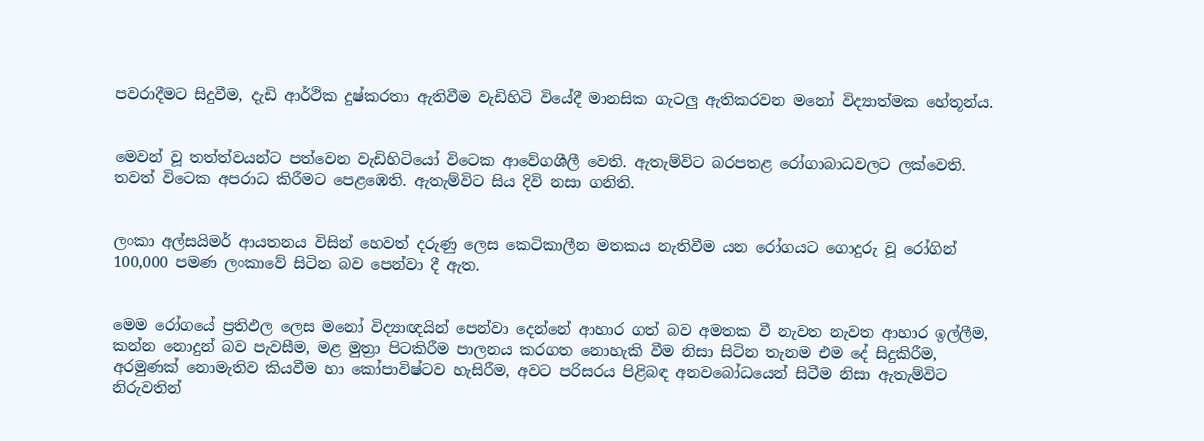පවරාදීමට සිදුවීම, දැඩි ආර්ථික දුෂ්කරතා ඇතිවීම වැඩිහිටි වියේදී මානසික ගැටලු ඇතිකරවන මනෝ විද්‍යාත්මක හේතූන්ය.


මෙවන් වූ තත්ත්වයන්ට පත්වෙන වැඩිහිටියෝ විටෙක ආවේගශීලී වෙති. ඇතැම්විට බරපතළ රෝගාබාධවලට ලක්වෙති. තවත් විටෙක අපරාධ කිරීමට පෙළඹෙති. ඇතැම්විට සිය දිවි නසා ගනිති.


ලංකා අල්සයිමර් ආයතනය විසින් හෙවත් දරුණු ලෙස කෙටිකාලීන මතකය නැතිවීම යන රෝගයට ගොදුරු වූ රෝගින් 100,000 පමණ ලංකාවේ සිටින බව පෙන්වා දී ඇත.


මෙම රෝගයේ ප්‍රතිඵල ලෙස මනෝ විද්‍යාඥයින් පෙන්වා දෙන්නේ ආහාර ගත් බව අමතක වී නැවත නැවත ආහාර ඉල්ලීම, කන්න නොදුන් බව පැවසීම, මළ මුත්‍රා පිටකිරීම පාලනය කරගත නොහැකි වීම නිසා සිටින තැනම එම දේ සිදුකිරීම, අරමුණක් නොමැතිව කියවීම හා කෝපාවිෂ්ටව හැසිරීම, අවට පරිසරය පිළිබඳ අනවබෝධයෙන් සිටීම නිසා ඇතැම්විට නිරුවතින්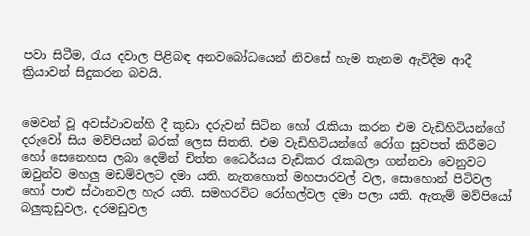පවා සිටීම, රැය දවාල පිළිබඳ අනවබෝධයෙන් නිවසේ හැම තැනම ඇවිදීම ආදී ක්‍රියාවන් සිදුකරන බවයි.


මෙවන් වූ අවස්ථාවන්හි දී කුඩා දරුවන් සිටින හෝ රැකියා කරන එම වැඩිහිටියන්ගේ දරුවෝ සිය මව්පියන් බරක් ලෙස සිතති. එම වැඩිහිටියන්ගේ රෝග සුවපත් කිරීමට හෝ සෙනෙහස ලබා දෙමින් චිත්ත ධෛර්යය වැඩිකර රැකබලා ගන්නවා වෙනුවට ඔවුන්ව මහලු මඩම්වලට දමා යති. නැතහොත් මහපාරවල් වල, සොහොන් පිටිවල හෝ පාළු ස්ථානවල හැර යති. සමහරවිට රෝහල්වල දමා පලා යති. ඇතැම් මව්පියෝ බලුකූඩුවල, දරමඩුවල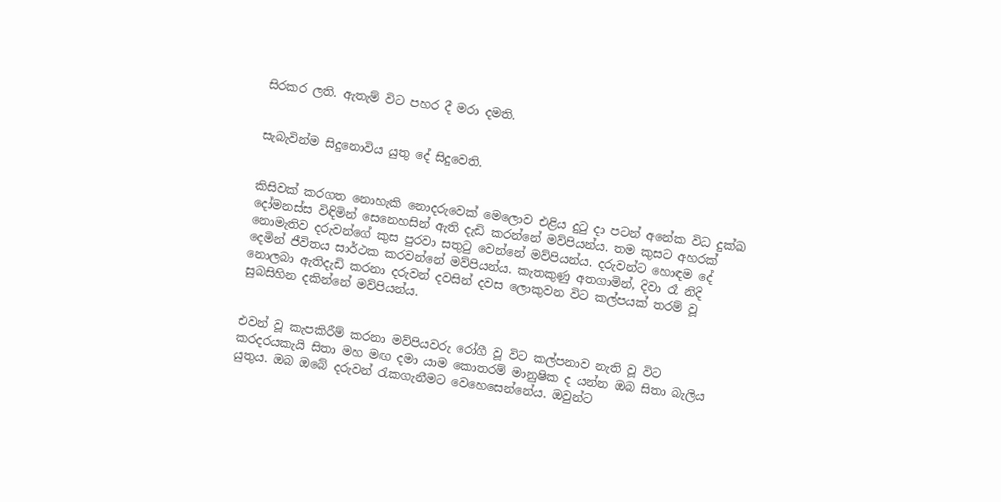සිරකර ලති. ඇතැම් විට පහර දී මරා දමති.


සැබැවින්ම සිදුනොවිය යුතු දේ සිදුවෙති.


කිසිවක් කරගත නොහැකි නොදරුවෙක් මෙලොව එළිය දුටු දා පටන් අනේක විධ දුක්ඛ දෝමනස්ස විඳිමින් සෙනෙහසින් ඇති දැඩි කරන්නේ මව්පියන්ය. තම කුසට අහරක් නොමැතිව දරුවන්ගේ කුස පුරවා සතුටු වෙන්නේ මව්පියන්ය. දරුවන්ට හොඳම දේ දෙමින් ජීවිතය සාර්ථක කරවන්නේ මව්පියන්ය. කැතකුණු අතගාමින්, දිවා රෑ නිදි නොලබා ඇතිදැඩි කරනා දරුවන් දවසින් දවස ලොකුවන විට කල්පයක් තරම් වූ සුබසිහින දකින්නේ මව්පියන්ය.


එවන් වූ කැපකිරීම් කරනා මව්පියවරු රෝගී වූ විට කල්පනාව නැති වූ විට කරදරයකැයි සිතා මහ මඟ දමා යාම කොතරම් මානුෂික ද යන්න ඔබ සිතා බැලිය යුතුය. ඔබ ඔබේ දරුවන් රැකගැනීමට වෙහෙසෙන්නේය. ඔවුන්ට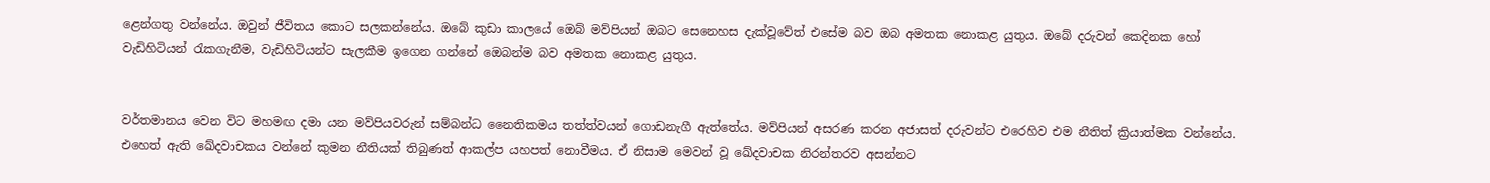ළෙන්ගතු වන්නේය. ඔවුන් ජීවිතය කොට සලකන්නේය. ඔබේ කුඩා කාලයේ ඔෙබ් මව්පියන් ඔබට සෙනෙහස දැක්වූවේත් එසේම බව ඔබ අමතක නොකළ යුතුය. ඔබේ දරුවන් කෙදිනක හෝ වැඩිහිටියන් රැකගැනීම, වැඩිහිටියන්ට සැලකීම ඉගෙන ගන්නේ ඔෙබන්ම බව අමතක නොකළ යුතුය.


වර්තමානය වෙන විට මහමඟ දමා යන මව්පියවරුන් සම්බන්ධ නෛතිකමය තත්ත්වයන් ගොඩනැගී ඇත්තේය. මව්පියන් අසරණ කරන අජාසත් දරුවන්ට එරෙහිව එම නීතිත් ක්‍රියාත්මක වන්නේය. එහෙත් ඇති ඛේදවාචකය වන්නේ කුමන නීතියක් තිබුණත් ආකල්ප යහපත් නොවීමය. ඒ නිසාම මෙවන් වූ ඛේදවාචක නිරන්තරව අසන්නට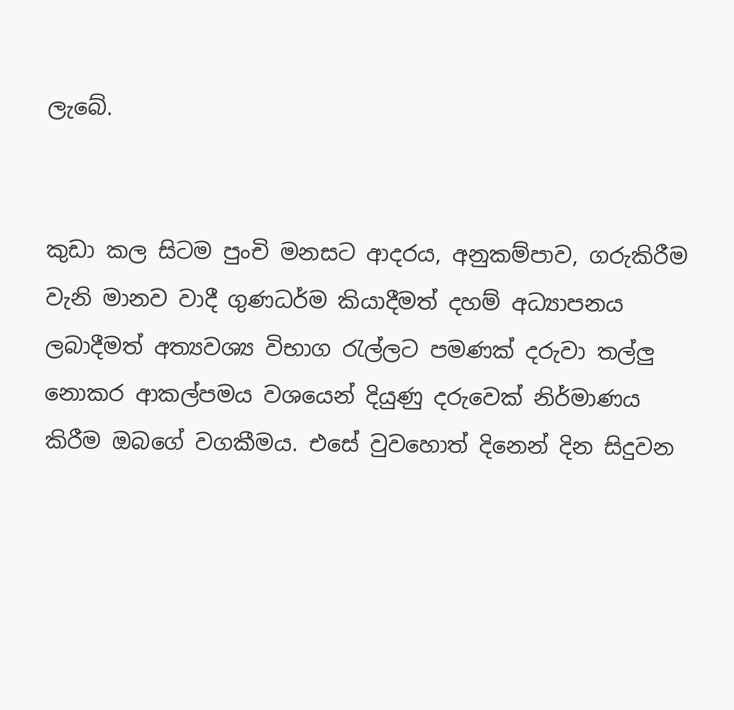ලැබේ.


කුඩා කල සිටම පුංචි මනසට ආදරය, අනුකම්පාව, ගරුකිරීම වැනි මානව වාදී ගුණධර්ම කියාදීමත් දහම් අධ්‍යාපනය ලබාදීමත් අත්‍යවශ්‍ය විභාග රැල්ලට පමණක් දරුවා තල්ලු නොකර ආකල්පමය වශයෙන් දියුණු දරුවෙක් නිර්මාණය කිරීම ඔබගේ වගකීමය. එසේ වුවහොත් දිනෙන් දින සිදුවන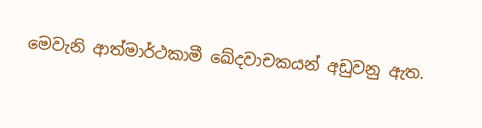මෙවැනි ආත්මාර්ථකාමී ඛේදවාචකයන් අඩුවනු ඇත.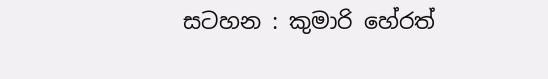සටහන : කුමාරි හේරත්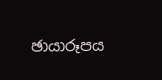ඡායාරූපය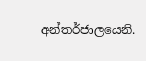අන්තර්ජාලයෙනි.